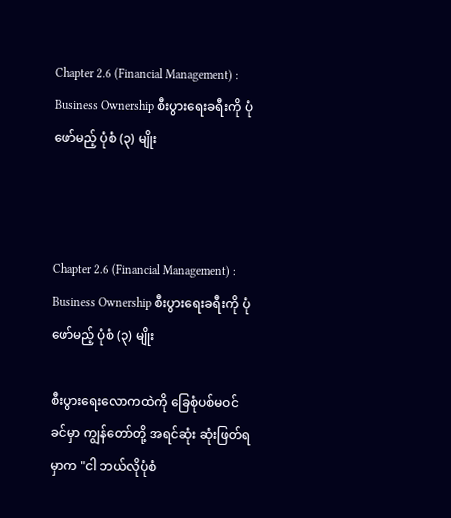Chapter 2.6 (Financial Management) : Business Ownership စီးပွားရေးခရီးကို ပုံဖော်မည့် ပုံစံ (၃) မျိုး



Chapter 2.6 (Financial Management) : Business Ownership စီးပွားရေးခရီးကို ပုံဖော်မည့် ပုံစံ (၃) မျိုး

စီးပွားရေးလောကထဲကို ခြေစုံပစ်မဝင်ခင်မှာ ကျွန်တော်တို့ အရင်ဆုံး ဆုံးဖြတ်ရမှာက "ငါ ဘယ်လိုပုံစံ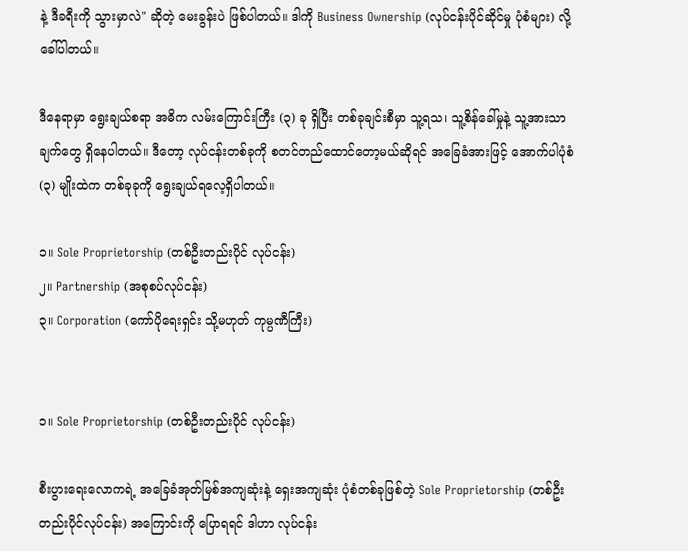နဲ့ ဒီခရီးကို သွားမှာလဲ" ဆိုတဲ့ မေးခွန်းပဲ ဖြစ်ပါတယ်။ ဒါကို Business Ownership (လုပ်ငန်းပိုင်ဆိုင်မှု ပုံစံများ) လို့ ခေါ်ပါတယ်။

ဒီနေရာမှာ ရွေးချယ်စရာ အဓိက လမ်းကြောင်းကြီး (၃) ခု ရှိပြီး တစ်ခုချင်းစီမှာ သူ့ရသ၊ သူ့စိန်ခေါ်မှုနဲ့ သူ့အားသာချက်တွေ ရှိနေပါတယ်။ ဒီတော့ လုပ်ငန်းတစ်ခုကို စတင်တည်ထောင်တော့မယ်ဆိုရင် အခြေခံအားဖြင့် အောက်ပါပုံစံ (၃) မျိုးထဲက တစ်ခုခုကို ရွေးချယ်ရလေ့ရှိပါတယ်။

၁။ Sole Proprietorship (တစ်ဦးတည်းပိုင် လုပ်ငန်း)
၂။ Partnership (အစုစပ်လုပ်ငန်း)
၃။ Corporation (ကော်ပိုရေးရှင်း သို့မဟုတ် ကုမ္ပဏီကြီး)


၁။ Sole Proprietorship (တစ်ဦးတည်းပိုင် လုပ်ငန်း)

စီးပွားရေးလောကရဲ့ အခြေခံအုတ်မြစ်အကျဆုံးနဲ့ ရှေးအကျဆုံး ပုံစံတစ်ခုဖြစ်တဲ့ Sole Proprietorship (တစ်ဦးတည်းပိုင်လုပ်ငန်း) အကြောင်းကို ပြောရရင် ဒါဟာ လုပ်ငန်း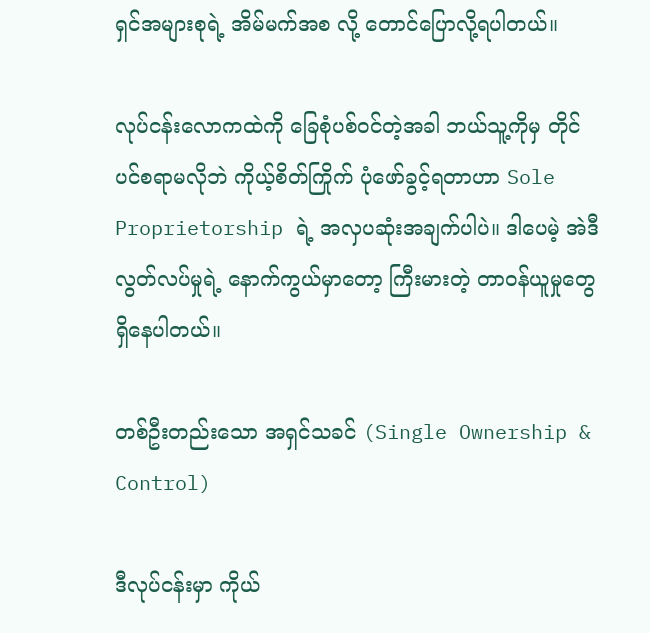ရှင်အများစုရဲ့ အိမ်မက်အစ လို့ တောင်ပြောလို့ရပါတယ်။

လုပ်ငန်းလောကထဲကို ခြေစုံပစ်ဝင်တဲ့အခါ ဘယ်သူ့ကိုမှ တိုင်ပင်စရာမလိုဘဲ ကိုယ့်စိတ်ကြိုက် ပုံဖော်ခွင့်ရတာဟာ Sole Proprietorship ရဲ့ အလှပဆုံးအချက်ပါပဲ။ ဒါပေမဲ့ အဲဒီလွတ်လပ်မှုရဲ့ နောက်ကွယ်မှာတော့ ကြီးမားတဲ့ တာဝန်ယူမှုတွေ ရှိနေပါတယ်။

တစ်ဦးတည်းသော အရှင်သခင် (Single Ownership & Control)

ဒီလုပ်ငန်းမှာ ကိုယ်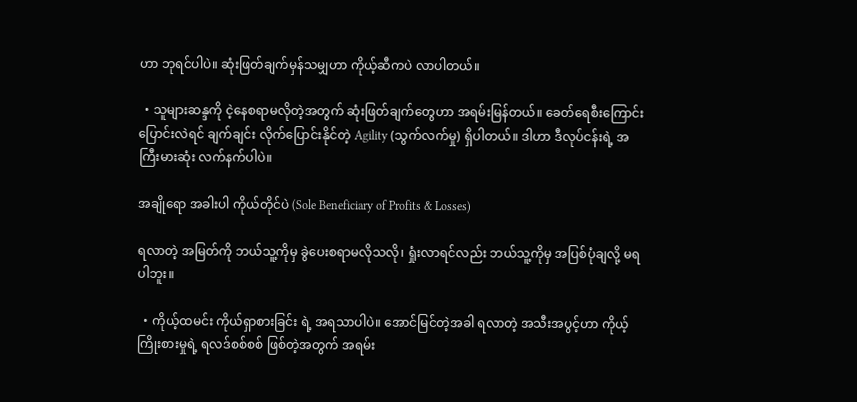ဟာ ဘုရင်ပါပဲ။ ဆုံးဖြတ်ချက်မှန်သမျှဟာ ကိုယ့်ဆီကပဲ လာပါတယ်။

  • သူများဆန္ဒကို ငဲ့နေစရာမလိုတဲ့အတွက် ဆုံးဖြတ်ချက်တွေဟာ အရမ်းမြန်တယ်။ ခေတ်ရေစီးကြောင်း ပြောင်းလဲရင် ချက်ချင်း လိုက်ပြောင်းနိုင်တဲ့ Agility (သွက်လက်မှု) ရှိပါတယ်။ ဒါဟာ ဒီလုပ်ငန်းရဲ့ အကြီးမားဆုံး လက်နက်ပါပဲ။

အချိုရော အခါးပါ ကိုယ်တိုင်ပဲ (Sole Beneficiary of Profits & Losses)

ရလာတဲ့ အမြတ်ကို ဘယ်သူ့ကိုမှ ခွဲပေးစရာမလိုသလို၊ ရှုံးလာရင်လည်း ဘယ်သူ့ကိုမှ အပြစ်ပုံချလို့ မရပါဘူး။

  • ကိုယ့်ထမင်း ကိုယ်ရှာစားခြင်း ရဲ့ အရသာပါပဲ။ အောင်မြင်တဲ့အခါ ရလာတဲ့ အသီးအပွင့်ဟာ ကိုယ့်ကြိုးစားမှုရဲ့ ရလဒ်စစ်စစ် ဖြစ်တဲ့အတွက် အရမ်း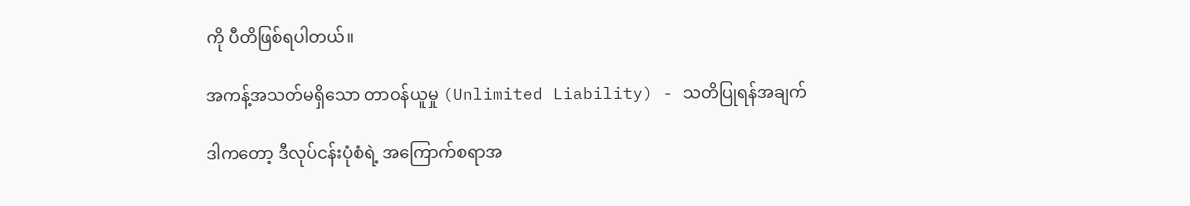ကို ပီတိဖြစ်ရပါတယ်။

အကန့်အသတ်မရှိသော တာဝန်ယူမှု (Unlimited Liability) - သတိပြုရန်အချက်

ဒါကတော့ ဒီလုပ်ငန်းပုံစံရဲ့ အကြောက်စရာအ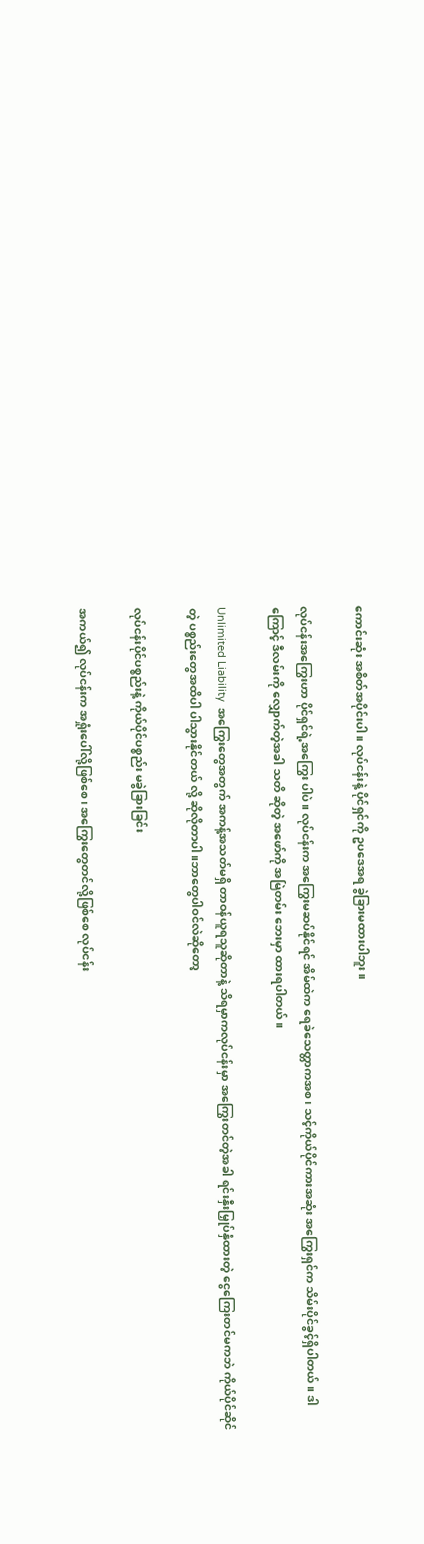ကောင်းဆုံး အစိတ်အပိုင်းပါ။ လုပ်ငန်းနဲ့ ပိုင်ရှင်ကို ဥပဒေအရ ခွဲခြားမထားပါဘူး။

လုပ်ငန်းအကြွေးဟာ ပိုင်ရှင်ရဲ့အကြွေး ပါပဲ။ လုပ်ငန်းက အကြွေးမဆပ်နိုင်ရင် အိမ်ထဲက ရေခဲသေတ္တာကအစ၊ သင့်ကိုယ်ပိုင်ကားအဆုံး အကြွေးရှင်က သိမ်းပိုင်ခွင့်ရှိပါတယ်။ ဒါကြောင့် ဒီလမ်းကို လျှောက်တဲ့အခါ သတိ ဆိုတဲ့ အဖော်ကို အမြဲတမ်း ဘေးမှာ ထားရပါတယ်။

Unlimited Liability  အကြွေးတွေအတွက် အကန့်အသတ်မရှိ တာဝန်ယူရသူဆိုတာနဲ့ သိရမှာကလုပ်ငန်းမှာ အကြွေးတင်တဲ့အခါ ရင်းနှီးမြှုပ်နှံထားတဲ့ ငွေကြေးတင်မကဘဲ ကိုယ်ပိုင်ဆိုင်တဲ့ ပစ္စည်းတွေအထိပါ ပါသွားနိုင်တယ် လို့ ဆိုလိုတာပါ။ဘာတွေပါဝင်လဲဆိုတော့

လုပ်ငန်းပိုင်ပစ္စည်းနဲ့ ကိုယ်ပိုင်ပစ္စည်း မခွဲခြားခြင်း

အကယ်၍ လုပ်ငန်းက အရှုံးပေါ်လို့ဖြစ်စေ၊ အကြွေးတွေတင်လို့ဖြစ်စေ လုပ်ငန်း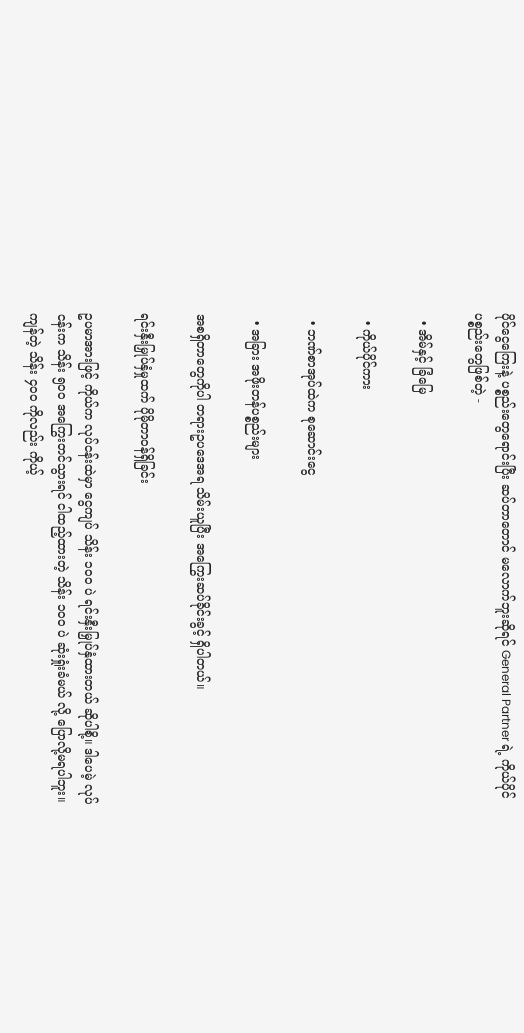ပိုင်ငွေကြေးနဲ့ ပစ္စည်းတွေရောင်းပြီး ဆပ်တာတောင် မလောက်ဘူးဆိုရင် General Partner ရဲ့ ကိုယ်ပိုင်ပစ္စည်းတွေဖြစ်တဲ့ -

  • အိမ်နှင့် ခြံမြေ

  • ကိုယ်ပိုင်ကား

  • ဘဏ်စာအုပ်ထဲက စုဆောင်းငွေ

  • အခြား အဖိုးတန်ပစ္စည်းများ

အစရှိတာတွေကိုပါ တရားဥပဒေအရ သိမ်းယူပြီး အကြွေးဆပ်ခိုင်းခွင့် ရှိပါတယ်။

ရင်းနှီးမြှုပ်နှံမှုထက် ပိုမိုတာဝန်ရှိခြင်း

ဥပမာအားဖြင့် ကိုယ်က လုပ်ငန်းထဲမှာ ငွေကျပ် သိန်း ၁၀၀ ပဲ ရင်းနှီးမြှုပ်နှံထားတယ် ဆိုပါစို့။ ဒါပေမဲ့ လုပ်ငန်းက သိန်း ၅၀၀ အကြွေးတင်သွားရင် ငါထည့်ထားတဲ့ သိန်း ၁၀၀ ပဲ ဆုံးရှုံးခံမယ် လို့ ပြောလို့မရပါဘူး။ ကျန်တဲ့ သိန်း ၄၀၀ ကိုလည်း ကိုယ့်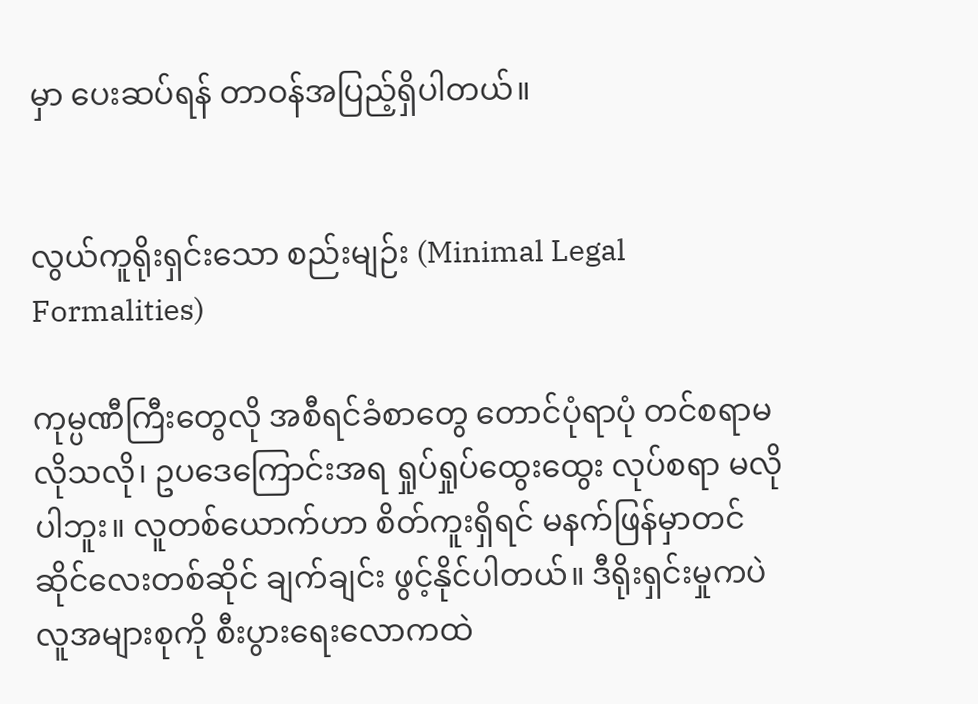မှာ ပေးဆပ်ရန် တာဝန်အပြည့်ရှိပါတယ်။


လွယ်ကူရိုးရှင်းသော စည်းမျဉ်း (Minimal Legal Formalities)

ကုမ္ပဏီကြီးတွေလို အစီရင်ခံစာတွေ တောင်ပုံရာပုံ တင်စရာမလိုသလို၊ ဥပဒေကြောင်းအရ ရှုပ်ရှုပ်ထွေးထွေး လုပ်စရာ မလိုပါဘူး။ လူတစ်ယောက်ဟာ စိတ်ကူးရှိရင် မနက်ဖြန်မှာတင် ဆိုင်လေးတစ်ဆိုင် ချက်ချင်း ဖွင့်နိုင်ပါတယ်။ ဒီရိုးရှင်းမှုကပဲ လူအများစုကို စီးပွားရေးလောကထဲ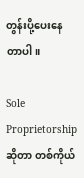တွန်းပို့ပေးနေတာပါ။

Sole Proprietorship ဆိုတာ တစ်ကိုယ်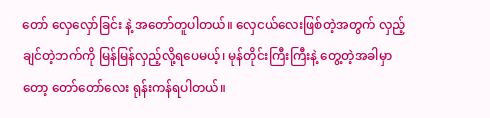တော် လှေလှော်ခြင်း နဲ့ အတော်တူပါတယ်။ လှေငယ်လေးဖြစ်တဲ့အတွက် လှည့်ချင်တဲ့ဘက်ကို မြန်မြန်လှည့်လို့ရပေမယ့်၊ မုန်တိုင်းကြီးကြီးနဲ့ တွေ့တဲ့အခါမှာတော့ တော်တော်လေး ရုန်းကန်ရပါတယ်။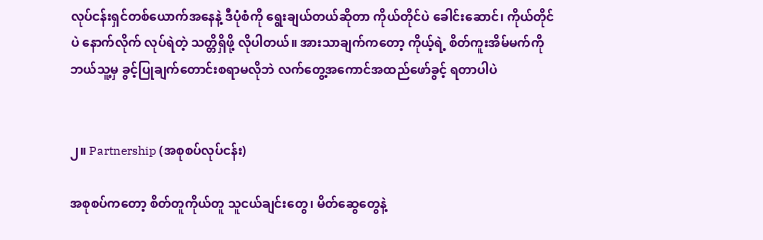လုပ်ငန်းရှင်တစ်ယောက်အနေနဲ့ ဒီပုံစံကို ရွေးချယ်တယ်ဆိုတာ ကိုယ်တိုင်ပဲ ခေါင်းဆောင်၊ ကိုယ်တိုင်ပဲ နောက်လိုက် လုပ်ရဲတဲ့ သတ္တိရှိဖို့ လိုပါတယ်။ အားသာချက်ကတော့ ကိုယ့်ရဲ့ စိတ်ကူးအိမ်မက်ကို ဘယ်သူ့မှ ခွင့်ပြုချက်တောင်းစရာမလိုဘဲ လက်တွေ့အကောင်အထည်ဖော်ခွင့် ရတာပါပဲ


၂။ Partnership (အစုစပ်လုပ်ငန်း)

အစုစပ်ကတော့ စိတ်တူကိုယ်တူ သူငယ်ချင်းတွေ၊ မိတ်ဆွေတွေနဲ့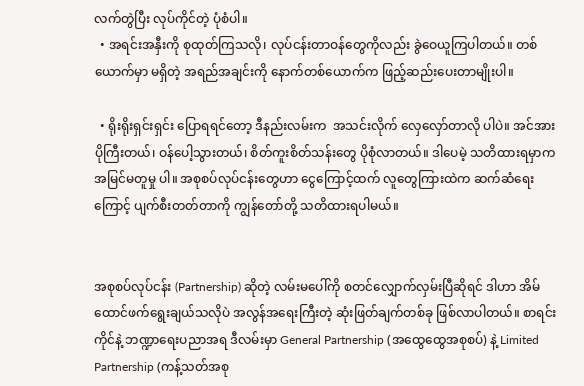လက်တွဲပြီး လုပ်ကိုင်တဲ့ ပုံစံပါ။
  • အရင်းအနှီးကို စုထုတ်ကြသလို၊ လုပ်ငန်းတာဝန်တွေကိုလည်း ခွဲဝေယူကြပါတယ်။ တစ်ယောက်မှာ မရှိတဲ့ အရည်အချင်းကို နောက်တစ်ယောက်က ဖြည့်ဆည်းပေးတာမျိုးပါ။

  • ရိုးရိုးရှင်းရှင်း ပြောရရင်တော့ ဒီနည်းလမ်းက  အသင်းလိုက် လှေလှော်တာလို ပါပဲ။ အင်အားပိုကြီးတယ်၊ ဝန်ပေါ့သွားတယ်၊ စိတ်ကူးစိတ်သန်းတွေ ပိုစုံလာတယ်။ ဒါပေမဲ့ သတိထားရမှာက အမြင်မတူမှု ပါ။ အစုစပ်လုပ်ငန်းတွေဟာ ငွေကြောင့်ထက် လူတွေကြားထဲက ဆက်ဆံရေးကြောင့် ပျက်စီးတတ်တာကို ကျွန်တော်တို့ သတိထားရပါမယ်။


အစုစပ်လုပ်ငန်း (Partnership) ဆိုတဲ့ လမ်းမပေါ်ကို စတင်လျှောက်လှမ်းပြီဆိုရင် ဒါဟာ အိမ်ထောင်ဖက်ရွေးချယ်သလိုပဲ အလွန်အရေးကြီးတဲ့ ဆုံးဖြတ်ချက်တစ်ခု ဖြစ်လာပါတယ်။ စာရင်းကိုင်နဲ့ ဘဏ္ဍာရေးပညာအရ ဒီလမ်းမှာ General Partnership (အထွေထွေအစုစပ်) နဲ့ Limited Partnership (ကန့်သတ်အစု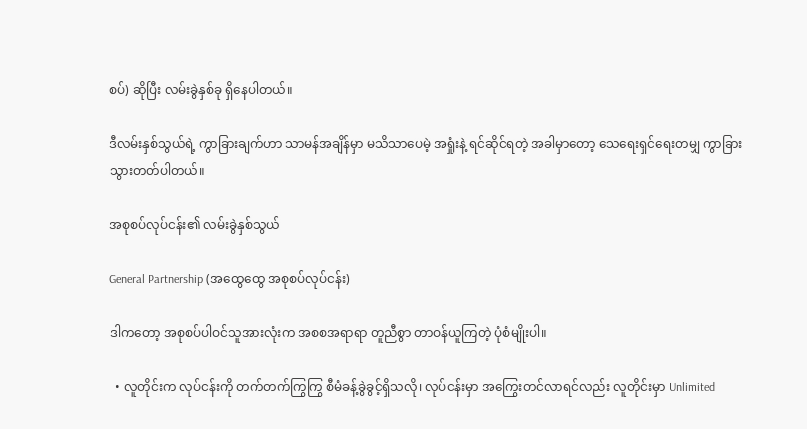စပ်) ဆိုပြီး လမ်းခွဲနှစ်ခု ရှိနေပါတယ်။

ဒီလမ်းနှစ်သွယ်ရဲ့ ကွာခြားချက်ဟာ သာမန်အချိန်မှာ မသိသာပေမဲ့ အရှုံးနဲ့ ရင်ဆိုင်ရတဲ့ အခါမှာတော့ သေရေးရှင်ရေးတမျှ ကွာခြားသွားတတ်ပါတယ်။

အစုစပ်လုပ်ငန်း၏ လမ်းခွဲနှစ်သွယ်

General Partnership (အထွေထွေ အစုစပ်လုပ်ငန်း)

ဒါကတော့ အစုစပ်ပါဝင်သူအားလုံးက အစစအရာရာ တူညီစွာ တာဝန်ယူကြတဲ့ ပုံစံမျိုးပါ။

  • လူတိုင်းက လုပ်ငန်းကို တက်တက်ကြွကြွ စီမံခန့်ခွဲခွင့်ရှိသလို၊ လုပ်ငန်းမှာ အကြွေးတင်လာရင်လည်း လူတိုင်းမှာ Unlimited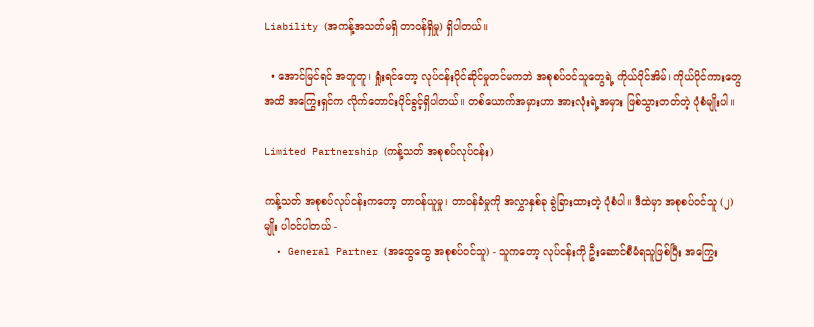Liability (အကန့်အသတ်မရှိ တာဝန်ရှိမှု) ရှိပါတယ်။

  • အောင်မြင်ရင် အတူတူ၊ ရှုံးရင်တော့ လုပ်ငန်းပိုင်ဆိုင်မှုတင်မကဘဲ အစုစပ်ဝင်သူတွေရဲ့ ကိုယ်ပိုင်အိမ်၊ ကိုယ်ပိုင်ကားတွေအထိ အကြွေးရှင်က လိုက်တောင်းပိုင်ခွင့်ရှိပါတယ်။ တစ်ယောက်အမှားဟာ အားလုံးရဲ့အမှား ဖြစ်သွားတတ်တဲ့ ပုံစံမျိုးပါ။

Limited Partnership (ကန့်သတ် အစုစပ်လုပ်ငန်း)

ကန့်သတ် အစုစပ်လုပ်ငန်းကတော့ တာဝန်ယူမှု၊ တာဝန်ခံမှုကို အလွှာနှစ်ခု ခွဲခြားထားတဲ့ ပုံစံပါ။ ဒီထဲမှာ အစုစပ်ဝင်သူ (၂) မျိုး ပါဝင်ပါတယ် -
  • General Partner (အထွေထွေ အစုစပ်ဝင်သူ) - သူကတော့ လုပ်ငန်းကို ဦးဆောင်စီမံရသူဖြစ်ပြီး အကြွေး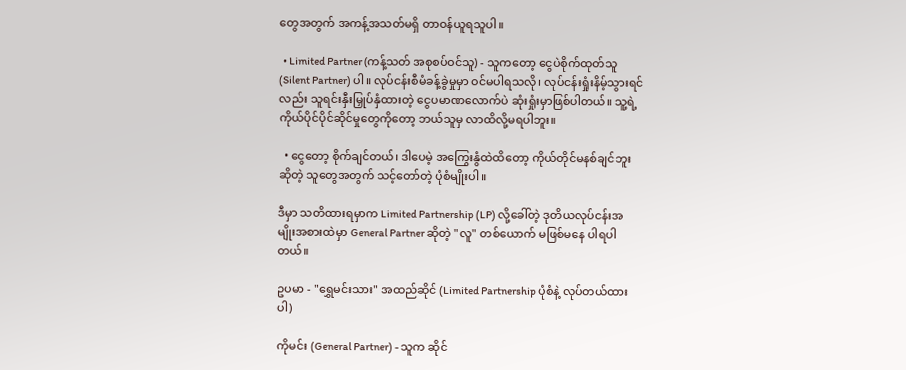တွေအတွက် အကန့်အသတ်မရှိ တာဝန်ယူရသူပါ။

  • Limited Partner (ကန့်သတ် အစုစပ်ဝင်သူ) - သူကတော့ ငွေပဲစိုက်ထုတ်သူ (Silent Partner) ပါ။ လုပ်ငန်းစီမံခန့်ခွဲမှုမှာ ဝင်မပါရသလို၊ လုပ်ငန်းရှုံးနိမ့်သွားရင်လည်း သူရင်းနှီးမြှုပ်နှံထားတဲ့ ငွေပမာဏလောက်ပဲ ဆုံးရှုံးမှာဖြစ်ပါတယ်။ သူ့ရဲ့ ကိုယ်ပိုင်ပိုင်ဆိုင်မှုတွေကိုတော့ ဘယ်သူမှ လာထိလို့မရပါဘူး။

  • ငွေတော့ စိုက်ချင်တယ်၊ ဒါပေမဲ့ အကြွေးနွံထဲထိတော့ ကိုယ်တိုင်မနစ်ချင်ဘူးဆိုတဲ့ သူတွေအတွက် သင့်တော်တဲ့ ပုံစံမျိုးပါ။

ဒီမှာ သတိထားရမှာက Limited Partnership (LP) လို့ခေါ်တဲ့ ဒုတိယလုပ်ငန်းအမျိုးအစားထဲမှာ General Partner ဆိုတဲ့ "လူ" တစ်ယောက် မဖြစ်မနေ ပါရပါတယ်။

ဥပမာ - "ရွှေမင်းသား" အထည်ဆိုင် (Limited Partnership ပုံစံနဲ့ လုပ်တယ်ထားပါ)

ကိုမင်း (General Partner) - သူက ဆိုင်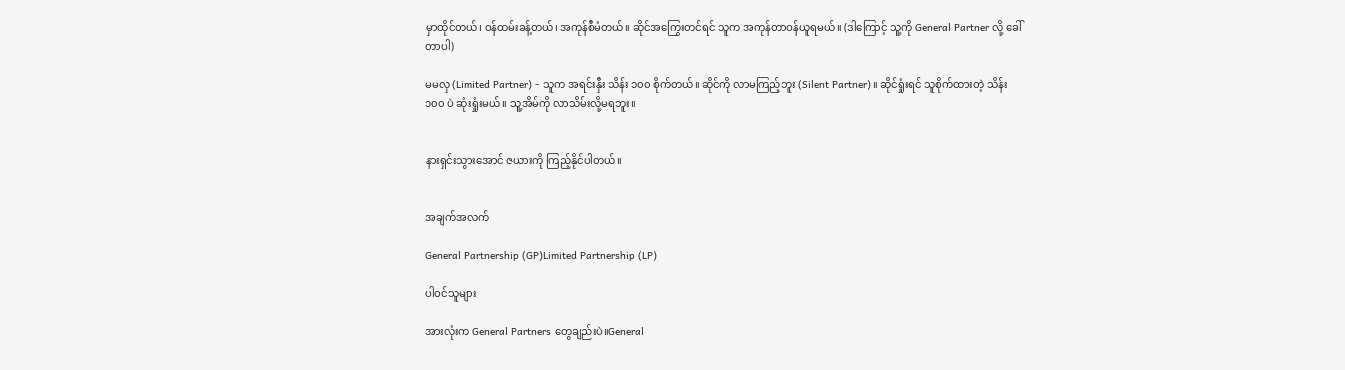မှာထိုင်တယ်၊ ဝန်ထမ်းခန့်တယ်၊ အကုန်စီမံတယ်။ ဆိုင်အကြွေးတင်ရင် သူက အကုန်တာဝန်ယူရမယ်။ (ဒါကြောင့် သူ့ကို General Partner လို့ ခေါ်တာပါ)

မမလှ (Limited Partner) - သူက အရင်းနှီး သိန်း ၁၀၀ စိုက်တယ်။ ဆိုင်ကို လာမကြည့်ဘူး (Silent Partner)။ ဆိုင်ရှုံးရင် သူစိုက်ထားတဲ့ သိန်း ၁၀၀ ပဲ ဆုံးရှုံးမယ်။ သူ့အိမ်ကို လာသိမ်းလို့မရဘူး။


နားရှင်းသွားအောင် ဇယားကို ကြည့်နိုင်ပါတယ်။


အချက်အလက်

General Partnership (GP)Limited Partnership (LP)

ပါဝင်သူများ

အားလုံးက General Partners တွေချည်းပဲ။General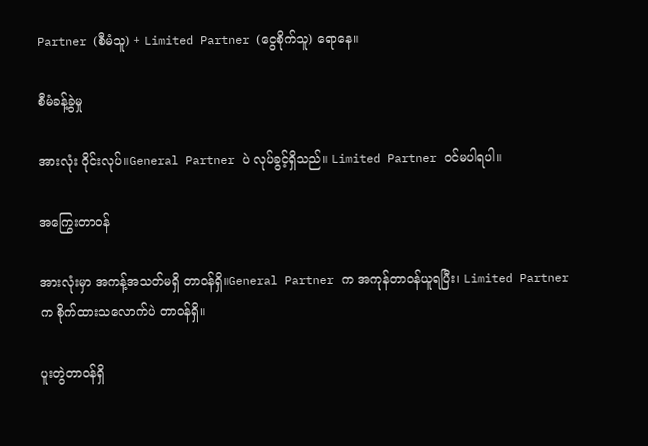Partner (စီမံသူ) + Limited Partner (ငွေစိုက်သူ) ရောနေ။

စီမံခန့်ခွဲမှု

အားလုံး ဝိုင်းလုပ်။General Partner ပဲ လုပ်ခွင့်ရှိသည်။ Limited Partner ဝင်မပါရပါ။

အကြွေးတာဝန်

အားလုံးမှာ အကန့်အသတ်မရှိ တာဝန်ရှိ။General Partner က အကုန်တာဝန်ယူရပြီး၊ Limited Partner က စိုက်ထားသလောက်ပဲ တာဝန်ရှိ။

ပူးတွဲတာဝန်ရှိ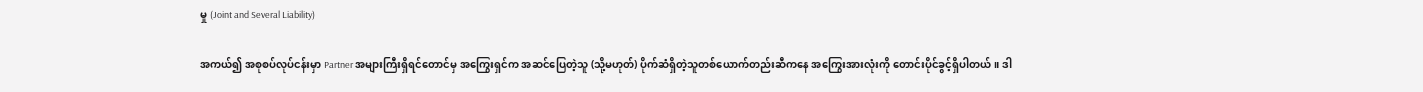မှု (Joint and Several Liability)

အကယ်၍ အစုစပ်လုပ်ငန်းမှာ Partner အများကြီးရှိရင်တောင်မှ အကြွေးရှင်က အဆင်ပြေတဲ့သူ (သို့မဟုတ်) ပိုက်ဆံရှိတဲ့သူတစ်ယောက်တည်းဆီကနေ အကြွေးအားလုံးကို တောင်းပိုင်ခွင့်ရှိပါတယ်။ ဒါ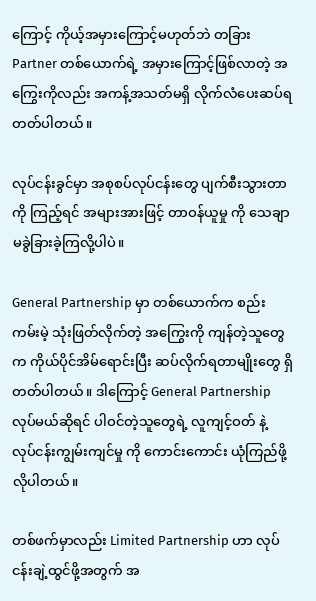ကြောင့် ကိုယ့်အမှားကြောင့်မဟုတ်ဘဲ တခြား Partner တစ်ယောက်ရဲ့ အမှားကြောင့်ဖြစ်လာတဲ့ အကြွေးကိုလည်း အကန့်အသတ်မရှိ လိုက်လံပေးဆပ်ရတတ်ပါတယ်။

လုပ်ငန်းခွင်မှာ အစုစပ်လုပ်ငန်းတွေ ပျက်စီးသွားတာကို ကြည့်ရင် အများအားဖြင့် တာဝန်ယူမှု ကို သေချာမခွဲခြားခဲ့ကြလို့ပါပဲ။

General Partnership မှာ တစ်ယောက်က စည်းကမ်းမဲ့ သုံးဖြတ်လိုက်တဲ့ အကြွေးကို ကျန်တဲ့သူတွေက ကိုယ်ပိုင်အိမ်ရောင်းပြီး ဆပ်လိုက်ရတာမျိုးတွေ ရှိတတ်ပါတယ်။ ဒါကြောင့် General Partnership လုပ်မယ်ဆိုရင် ပါဝင်တဲ့သူတွေရဲ့ လူကျင့်ဝတ် နဲ့ လုပ်ငန်းကျွမ်းကျင်မှု ကို ကောင်းကောင်း ယုံကြည်ဖို့ လိုပါတယ်။

တစ်ဖက်မှာလည်း Limited Partnership ဟာ လုပ်ငန်းချဲ့ထွင်ဖို့အတွက် အ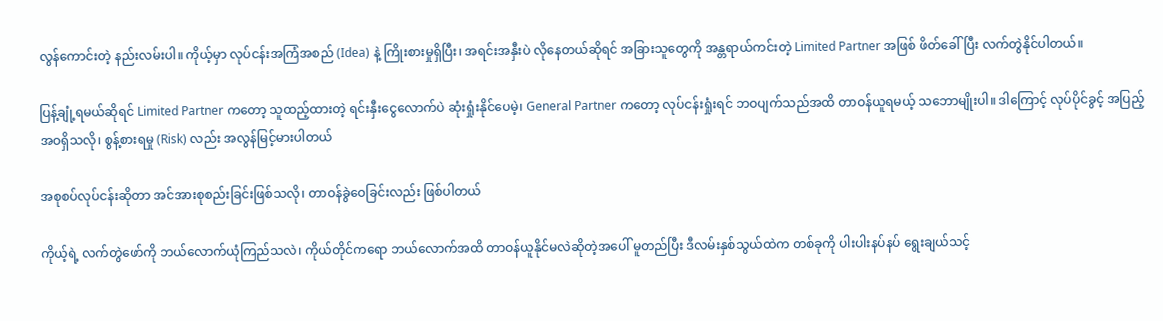လွန်ကောင်းတဲ့ နည်းလမ်းပါ။ ကိုယ့်မှာ လုပ်ငန်းအကြံအစည် (Idea) နဲ့ ကြိုးစားမှုရှိပြီး၊ အရင်းအနှီးပဲ လိုနေတယ်ဆိုရင် အခြားသူတွေကို အန္တရာယ်ကင်းတဲ့ Limited Partner အဖြစ် ဖိတ်ခေါ်ပြီး လက်တွဲနိုင်ပါတယ်။

ပြန့်ချုံ့ရမယ်ဆိုရင် Limited Partner ကတော့ သူထည့်ထားတဲ့ ရင်းနှီးငွေလောက်ပဲ ဆုံးရှုံးနိုင်ပေမဲ့၊ General Partner ကတော့ လုပ်ငန်းရှုံးရင် ဘဝပျက်သည်အထိ တာဝန်ယူရမယ့် သဘောမျိုးပါ။ ဒါကြောင့် လုပ်ပိုင်ခွင့် အပြည့်အဝရှိသလို၊ စွန့်စားရမှု (Risk) လည်း အလွန်မြင့်မားပါတယ်

အစုစပ်လုပ်ငန်းဆိုတာ အင်အားစုစည်းခြင်းဖြစ်သလို၊ တာဝန်ခွဲဝေခြင်းလည်း ဖြစ်ပါတယ်

ကိုယ့်ရဲ့ လက်တွဲဖော်ကို ဘယ်လောက်ယုံကြည်သလဲ၊ ကိုယ်တိုင်ကရော ဘယ်လောက်အထိ တာဝန်ယူနိုင်မလဲဆိုတဲ့အပေါ် မူတည်ပြီး ဒီလမ်းနှစ်သွယ်ထဲက တစ်ခုကို ပါးပါးနပ်နပ် ရွေးချယ်သင့်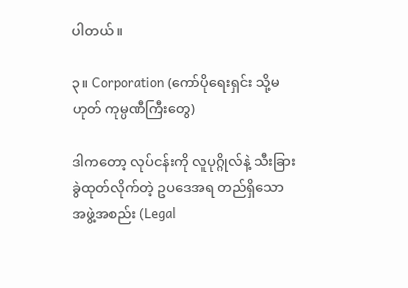ပါတယ်။

၃။ Corporation (ကော်ပိုရေးရှင်း သို့မဟုတ် ကုမ္ပဏီကြီးတွေ)

ဒါကတော့ လုပ်ငန်းကို လူပုဂ္ဂိုလ်နဲ့ သီးခြားခွဲထုတ်လိုက်တဲ့ ဥပဒေအရ တည်ရှိသော အဖွဲ့အစည်း (Legal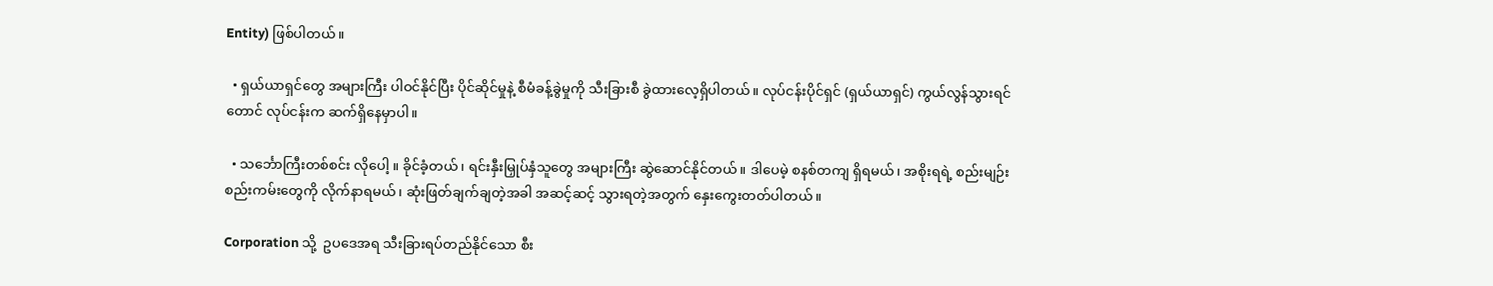Entity) ဖြစ်ပါတယ်။

  • ရှယ်ယာရှင်တွေ အများကြီး ပါဝင်နိုင်ပြီး ပိုင်ဆိုင်မှုနဲ့ စီမံခန့်ခွဲမှုကို သီးခြားစီ ခွဲထားလေ့ရှိပါတယ်။ လုပ်ငန်းပိုင်ရှင် (ရှယ်ယာရှင်) ကွယ်လွန်သွားရင်တောင် လုပ်ငန်းက ဆက်ရှိနေမှာပါ။

  • သင်္ဘောကြီးတစ်စင်း လိုပေါ့ ။ ခိုင်ခံ့တယ်၊ ရင်းနှီးမြှုပ်နှံသူတွေ အများကြီး ဆွဲဆောင်နိုင်တယ်။ ဒါပေမဲ့ စနစ်တကျ ရှိရမယ်၊ အစိုးရရဲ့ စည်းမျဉ်းစည်းကမ်းတွေကို လိုက်နာရမယ်၊ ဆုံးဖြတ်ချက်ချတဲ့အခါ အဆင့်ဆင့် သွားရတဲ့အတွက် နှေးကွေးတတ်ပါတယ်။

Corporation သို့  ဥပဒေအရ သီးခြားရပ်တည်နိုင်သော စီး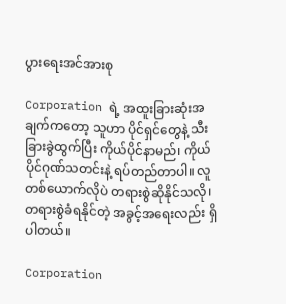ပွားရေးအင်အားစု

Corporation ရဲ့ အထူးခြားဆုံးအချက်ကတော့ သူဟာ ပိုင်ရှင်တွေနဲ့ သီးခြားခွဲထွက်ပြီး ကိုယ်ပိုင်နာမည်၊ ကိုယ်ပိုင်ဂုဏ်သတင်းနဲ့ ရပ်တည်တာပါ။ လူတစ်ယောက်လိုပဲ တရားစွဲဆိုနိုင်သလို၊ တရားစွဲခံရနိုင်တဲ့ အခွင့်အရေးလည်း ရှိပါတယ်။

Corporation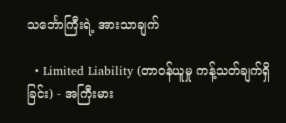သင်္ဘောကြီးရဲ့ အားသာချက်

  • Limited Liability (တာဝန်ယူမှု ကန့်သတ်ချက်ရှိခြင်း) - အကြီးမား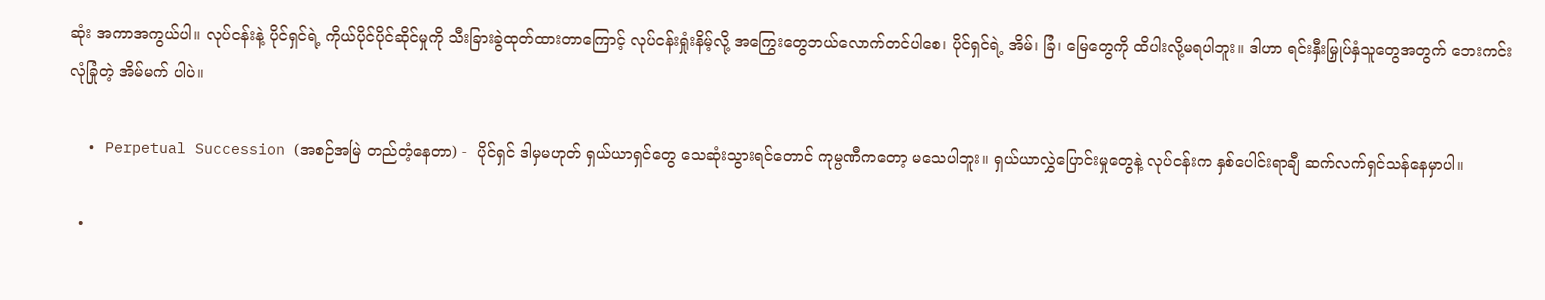ဆုံး အကာအကွယ်ပါ။ လုပ်ငန်းနဲ့ ပိုင်ရှင်ရဲ့ ကိုယ်ပိုင်ပိုင်ဆိုင်မှုကို သီးခြားခွဲထုတ်ထားတာကြောင့် လုပ်ငန်းရှုံးနိမ့်လို့ အကြွေးတွေဘယ်လောက်တင်ပါစေ၊ ပိုင်ရှင်ရဲ့ အိမ်၊ ခြံ၊ မြေတွေကို ထိပါးလို့မရပါဘူး။ ဒါဟာ ရင်းနှီးမြှုပ်နှံသူတွေအတွက် ဘေးကင်းလုံခြုံတဲ့ အိမ်မက် ပါပဲ။

  • Perpetual Succession (အစဉ်အမြဲ တည်တံ့နေတာ) -  ပိုင်ရှင် ဒါမှမဟုတ် ရှယ်ယာရှင်တွေ သေဆုံးသွားရင်တောင် ကုမ္ပဏီကတော့ မသေပါဘူး။ ရှယ်ယာလွှဲပြောင်းမှုတွေနဲ့ လုပ်ငန်းက နှစ်ပေါင်းရာချီ ဆက်လက်ရှင်သန်နေမှာပါ။

  •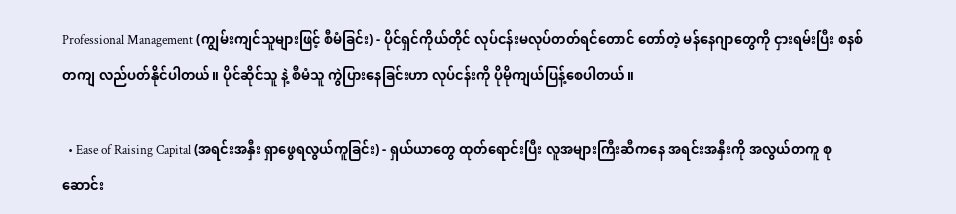Professional Management (ကျွမ်းကျင်သူများဖြင့် စီမံခြင်း) - ပိုင်ရှင်ကိုယ်တိုင် လုပ်ငန်းမလုပ်တတ်ရင်တောင် တော်တဲ့ မန်နေဂျာတွေကို ငှားရမ်းပြီး စနစ်တကျ လည်ပတ်နိုင်ပါတယ်။ ပိုင်ဆိုင်သူ နဲ့ စီမံသူ ကွဲပြားနေခြင်းဟာ လုပ်ငန်းကို ပိုမိုကျယ်ပြန့်စေပါတယ်။

  • Ease of Raising Capital (အရင်းအနှီး ရှာဖွေရလွယ်ကူခြင်း) - ရှယ်ယာတွေ ထုတ်ရောင်းပြီး လူအများကြီးဆီကနေ အရင်းအနှီးကို အလွယ်တကူ စုဆောင်း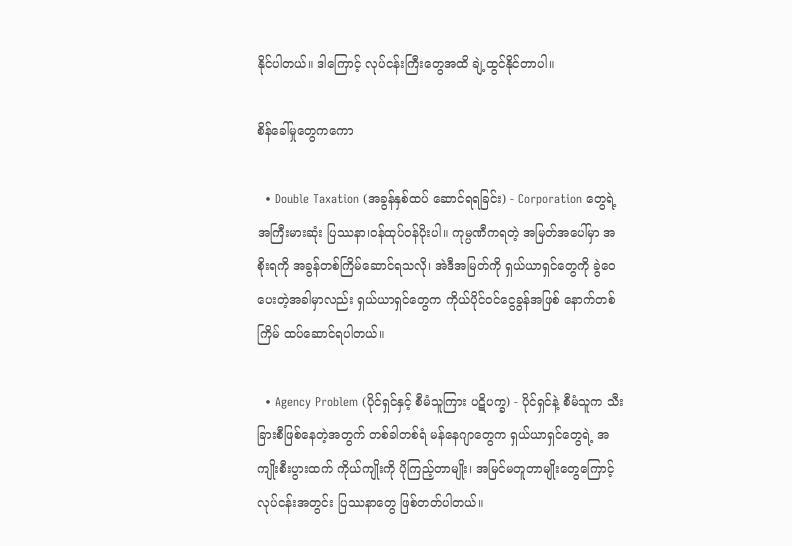နိုင်ပါတယ်။ ဒါကြောင့် လုပ်ငန်းကြီးတွေအထိ ချဲ့ထွင်နိုင်တာပါ။

စိန်ခေါ်မှုတွေကကော

  • Double Taxation (အခွန်နှစ်ထပ် ဆောင်ရရခြင်း) - Corporation တွေရဲ့ အကြီးမားဆုံး ပြဿနာ၊ဝန်ထုပ်ဝန်ပိုးပါ။ ကုမ္ပဏီကရတဲ့ အမြတ်အပေါ်မှာ အစိုးရကို အခွန်တစ်ကြိမ်ဆောင်ရသလို၊ အဲဒီအမြတ်ကို ရှယ်ယာရှင်တွေကို ခွဲဝေပေးတဲ့အခါမှာလည်း ရှယ်ယာရှင်တွေက ကိုယ်ပိုင်ဝင်ငွေခွန်အဖြစ် နောက်တစ်ကြိမ် ထပ်ဆောင်ရပါတယ်။

  • Agency Problem (ပိုင်ရှင်နှင့် စီမံသူကြား ပဋိပက္ခ) - ပိုင်ရှင်နဲ့ စီမံသူက သီးခြားစီဖြစ်နေတဲ့အတွက် တစ်ခါတစ်ရံ မန်နေဂျာတွေက ရှယ်ယာရှင်တွေရဲ့ အကျိုးစီးပွားထက် ကိုယ်ကျိုးကို ပိုကြည့်တာမျိုး၊ အမြင်မတူတာမျိုးတွေကြောင့် လုပ်ငန်းအတွင်း ပြဿနာတွေ ဖြစ်တတ်ပါတယ်။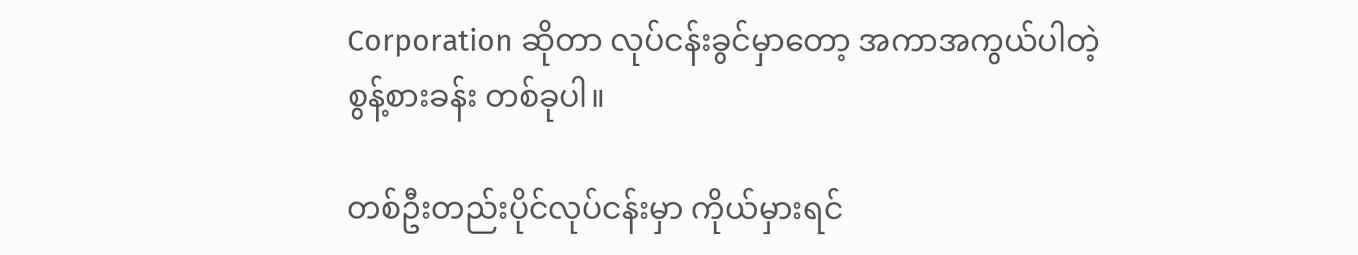Corporation ဆိုတာ လုပ်ငန်းခွင်မှာတော့ အကာအကွယ်ပါတဲ့ စွန့်စားခန်း တစ်ခုပါ။

တစ်ဦးတည်းပိုင်လုပ်ငန်းမှာ ကိုယ်မှားရင်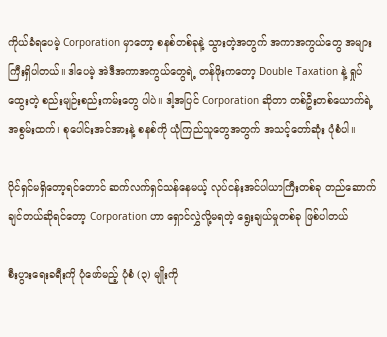ကိုယ်ခံရပေမဲ့ Corporation မှာတော့ စနစ်တစ်ခုနဲ့ သွားတဲ့အတွက် အကာအကွယ်တွေ အများကြီးရှိပါတယ်။ ဒါပေမဲ့ အဲဒီအကာအကွယ်တွေရဲ့ တန်ဖိုးကတော့ Double Taxation နဲ့ ရှုပ်ထွေးတဲ့ စည်းမျဉ်းစည်းကမ်းတွေ ပါပဲ။ ဒါ့အပြင် Corporation ဆိုတာ တစ်ဦးတစ်ယောက်ရဲ့ အစွမ်းထက်၊ စုပေါင်းအင်အားနဲ့ စနစ်ကို ယုံကြည်သူတွေအတွက် အသင့်တော်ဆုံး ပုံစံပါ။

ပိုင်ရှင်မရှိတော့ရင်တောင် ဆက်လက်ရှင်သန်နေမယ့် လုပ်ငန်းအင်ပါယာကြီးတစ်ခု တည်ဆောက်ချင်တယ်ဆိုရင်တော့ Corporation ဟာ ရှောင်လွှဲလို့မရတဲ့ ရွေးချယ်မှုတစ်ခု ဖြစ်ပါတယ်

စီးပွားရေးခရီးကို ပုံဖော်မည့် ပုံစံ (၃) မျိုးကို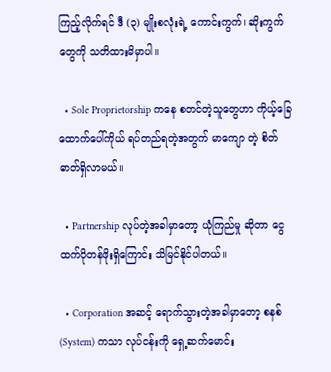ကြည့်လိုက်ရင် ဒီ (၃) မျိုးစလုံးရဲ့ ကောင်းကွက်၊ ဆိုးကွက်တွေကို သတိထားမိမှာပါ။

  • Sole Proprietorship ကနေ စတင်တဲ့သူတွေဟာ ကိုယ့်ခြေထောက်ပေါ်ကိုယ် ရပ်တည်ရတဲ့အတွက် မာကျော တဲ့ စိတ်ဓာတ်ရှိလာမယ်။

  • Partnership လုပ်တဲ့အခါမှာတော့ ယုံကြည်မှု ဆိုတာ ငွေထက်ပိုတန်ဖိုးရှိကြောင်း သိမြင်နိုင်ပါတယ်။

  • Corporation အဆင့် ရောက်သွားတဲ့အခါမှာတော့ စနစ် (System) ကသာ လုပ်ငန်းကို ရှေ့ဆက်မောင်း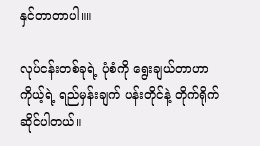နှင်တာတာပါ။။

လုပ်ငန်းတစ်ခုရဲ့ ပုံစံကို ရွေးချယ်တာဟာ ကိုယ့်ရဲ့ ရည်မှန်းချက် ပန်းတိုင်နဲ့ တိုက်ရိုက်ဆိုင်ပါတယ်။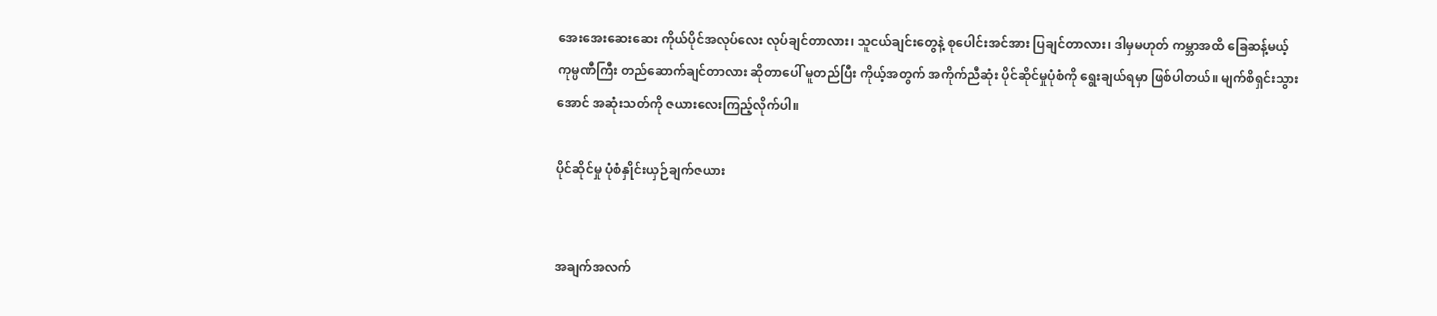အေးအေးဆေးဆေး ကိုယ်ပိုင်အလုပ်လေး လုပ်ချင်တာလား၊ သူငယ်ချင်းတွေနဲ့ စုပေါင်းအင်အား ပြချင်တာလား၊ ဒါမှမဟုတ် ကမ္ဘာအထိ ခြေဆန့်မယ့် ကုမ္ပဏီကြီး တည်ဆောက်ချင်တာလား ဆိုတာပေါ် မူတည်ပြီး ကိုယ့်အတွက် အကိုက်ညီဆုံး ပိုင်ဆိုင်မှုပုံစံကို ရွေးချယ်ရမှာ ဖြစ်ပါတယ်။ မျက်စိရှင်းသွားအောင် အဆုံးသတ်ကို ဇယားလေးကြည့်လိုက်ပါ။

ပိုင်ဆိုင်မှု ပုံစံနှိုင်းယှဉ်ချက်ဇယား


အချက်အလက်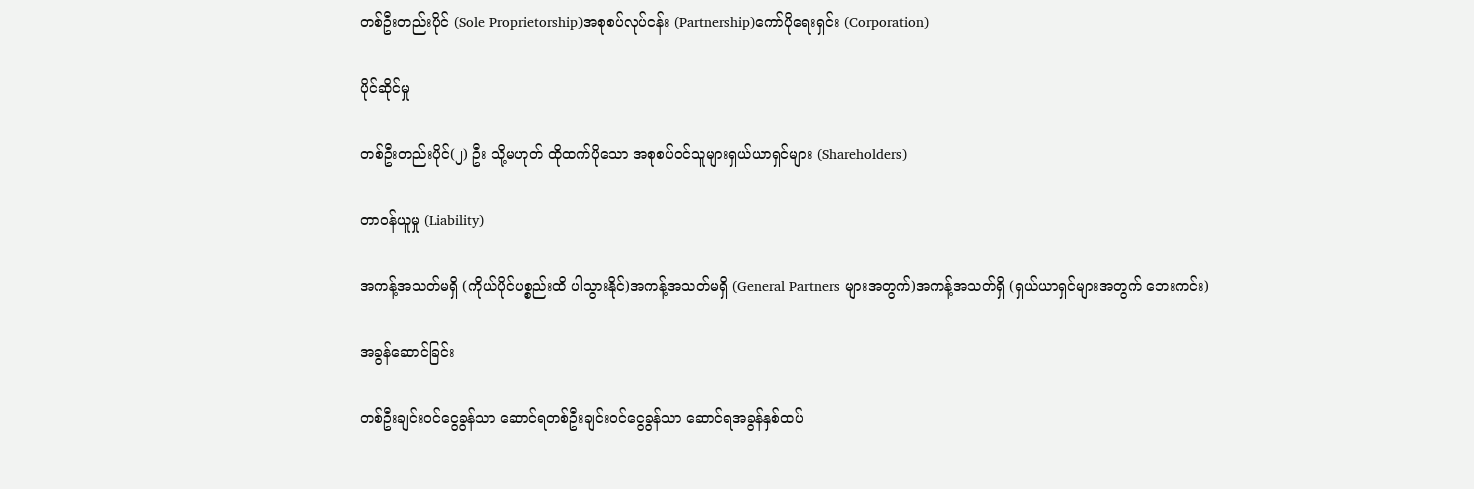တစ်ဦးတည်းပိုင် (Sole Proprietorship)အစုစပ်လုပ်ငန်း (Partnership)ကော်ပိုရေးရှင်း (Corporation)

ပိုင်ဆိုင်မှု

တစ်ဦးတည်းပိုင်(၂) ဦး သို့မဟုတ် ထိုထက်ပိုသော အစုစပ်ဝင်သူများရှယ်ယာရှင်များ (Shareholders)

တာဝန်ယူမှု (Liability)

အကန့်အသတ်မရှိ (ကိုယ်ပိုင်ပစ္စည်းထိ ပါသွားနိုင်)အကန့်အသတ်မရှိ (General Partners များအတွက်)အကန့်အသတ်ရှိ (ရှယ်ယာရှင်များအတွက် ဘေးကင်း)

အခွန်ဆောင်ခြင်း

တစ်ဦးချင်းဝင်ငွေခွန်သာ ဆောင်ရတစ်ဦးချင်းဝင်ငွေခွန်သာ ဆောင်ရအခွန်နှစ်ထပ်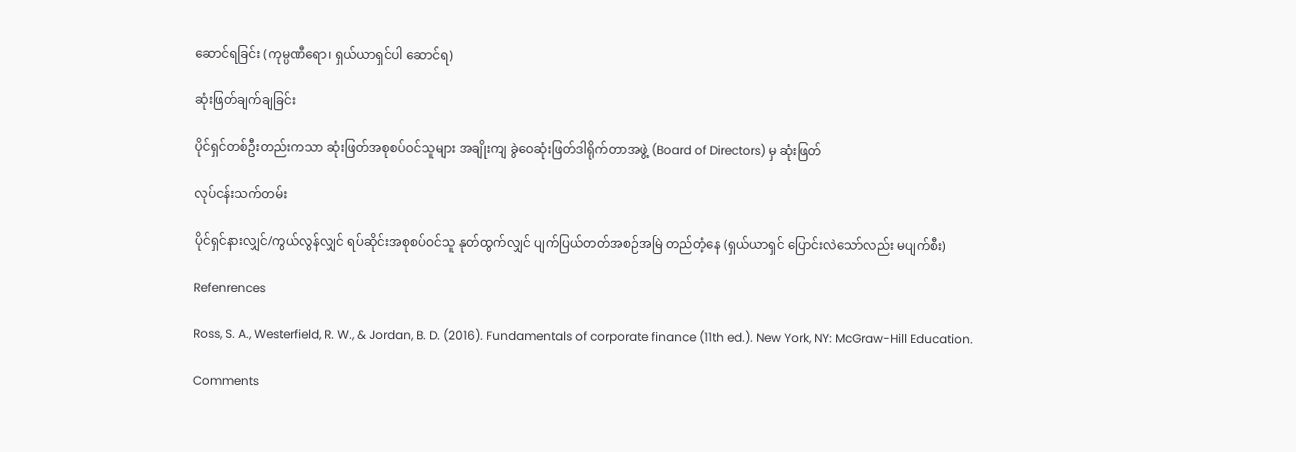ဆောင်ရခြင်း (ကုမ္ပဏီရော၊ ရှယ်ယာရှင်ပါ ဆောင်ရ)

ဆုံးဖြတ်ချက်ချခြင်း

ပိုင်ရှင်တစ်ဦးတည်းကသာ ဆုံးဖြတ်အစုစပ်ဝင်သူများ အချိုးကျ ခွဲဝေဆုံးဖြတ်ဒါရိုက်တာအဖွဲ့ (Board of Directors) မှ ဆုံးဖြတ်

လုပ်ငန်းသက်တမ်း

ပိုင်ရှင်နားလျှင်/ကွယ်လွန်လျှင် ရပ်ဆိုင်းအစုစပ်ဝင်သူ နုတ်ထွက်လျှင် ပျက်ပြယ်တတ်အစဉ်အမြဲ တည်တံ့နေ (ရှယ်ယာရှင် ပြောင်းလဲသော်လည်း မပျက်စီး)

Refenrences

Ross, S. A., Westerfield, R. W., & Jordan, B. D. (2016). Fundamentals of corporate finance (11th ed.). New York, NY: McGraw-Hill Education.

Comments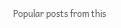Popular posts from this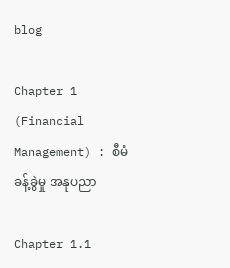blog

Chapter 1 (Financial Management) : စီမံခန့်ခွဲမှု အနုပညာ

Chapter 1.1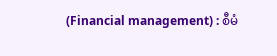(Financial management) : စီမံ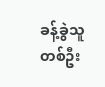ခန့်ခွဲသူတစ်ဦး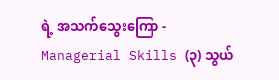ရဲ့ အသက်သွေးကြော - Managerial Skills (၃) သွယ်